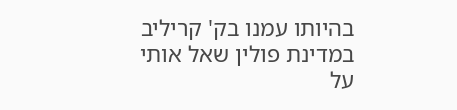בהיותו עמנו בק' קריליב במדינת פולין שאל אותי על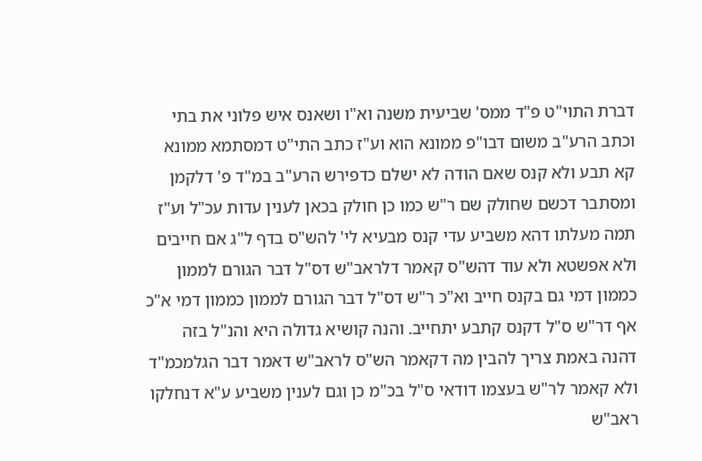דברת התוי"ט פ"ד ממס' שביעית משנה וא"ו ושאנס איש פלוני את בתי וכתב הרע"ב משום דבו"פ ממונא הוא וע"ז כתב התי"ט דמסתמא ממונא קא תבע ולא קנס שאם הודה לא ישלם כדפירש הרע"ב במ"ד פ' דלקמן ומסתבר דכשם שחולק שם ר"ש כמו כן חולק בכאן לענין עדות עכ"ל וע"ז תמה מעלתו דהא משביע עדי קנס מבעיא לי' להש"ס בדף ל"ג אם חייבים ולא אפשטא ולא עוד דהש"ס קאמר דלראב"ש דס"ל דבר הגורם לממון כממון דמי גם בקנס חייב וא"כ ר"ש דס"ל דבר הגורם לממון כממון דמי א"כ אף דר"ש ס"ל דקנס קתבע יתחייב. והנה קושיא גדולה היא והנ"ל בזה דהנה באמת צריך להבין מה דקאמר הש"ס לראב"ש דאמר דבר הגלמכמ"ד ולא קאמר לר"ש בעצמו דודאי ס"ל בכ"מ כן וגם לענין משביע ע"א דנחלקו ראב"ש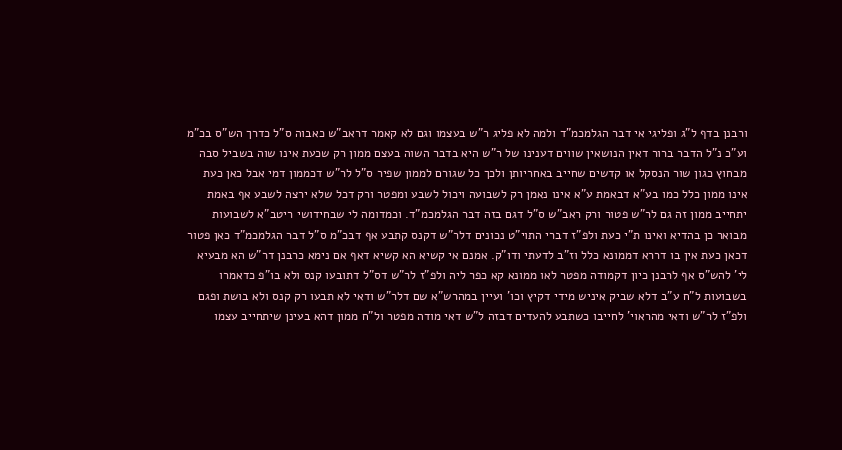ורבנן בדף ל"ג ופליגי אי דבר הגלמכמ"ד ולמה לא פליג ר"ש בעצמו וגם לא קאמר דראב"ש כאבוה ס"ל כדרך הש"ס בכ"מ וע"כ נ"ל הדבר ברור דאין הנושאין שווים דענינו של ר"ש היא בדבר השוה בעצם ממון רק שכעת אינו שוה בשביל סבה מבחוץ כגון שור הנסקל או קדשים שחייב באחריותן ולכך כל שגורם לממון שפיר ס"ל לר"ש דכממון דמי אבל כאן כעת אינו ממון כלל כמו בע"א דבאמת ע"א אינו נאמן רק לשבועה ויכול לשבע ומפטר ורק דכל שלא ירצה לשבע אף באמת יתחייב ממון זה גם לר"ש פטור ורק ראב"ש ס"ל דגם בזה דבר הגלמכמ"ד. וכמדומה לי שבחידושי ריטב"א לשבועות מבואר כן בהדיא ואינו ת"י כעת ולפ"ז דברי התוי"ט נכונים דלר"ש דקנס קתבע אף דבכ"מ ס"ל דבר הגלמכמ"ד כאן פטור דכאן כעת אין בו דררא דממונא כלל וז"ב לדעתי ודו"ק. אמנם אי קשיא הא קשיא דאף אם נימא כרבנן דר"ש הא מבעיא לי' להש"ס אף לרבנן כיון דקמודה מפטר לאו ממונא קא כפר ליה ולפ"ז לר"ש דס"ל דתובעו קנס ולא בו"פ כדאמרו בשבועות ל"ח ע"ב דלא שביק איניש מידי דקיץ וכו' ועיין במהרש"א שם דלר"ש ודאי לא תבעו רק קנס ולא בושת ופגם ולפ"ז לר"ש ודאי מהראוי' לחייבו כשתבע להעדים דבזה ל"ש דאי מודה מפטר ול"ח ממון דהא בעינן שיתחייב עצמו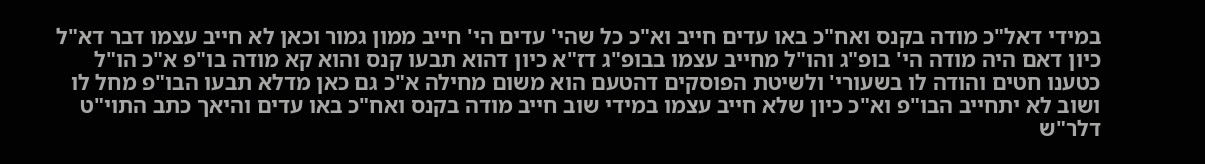במידי דאל"כ מודה בקנס ואח"כ באו עדים חייב וא"כ כל שהי' עדים הי' חייב ממון גמור וכאן לא חייב עצמו דבר דא"ל כיון דאם היה מודה הי' בופ"ג והו"ל מחייב עצמו בבופ"ג דז"א כיון דהוא תבעו קנס והוא קא מודה בו"פ א"כ הו"ל כטענו חטים והודה לו בשעורי' ולשיטת הפוסקים דהטעם הוא משום מחילה א"כ גם כאן מדלא תבעו הבו"פ מחל לו ושוב לא יתחייב הבו"פ וא"כ כיון שלא חייב עצמו במידי שוב חייב מודה בקנס ואח"כ באו עדים והיאך כתב התוי"ט דלר"ש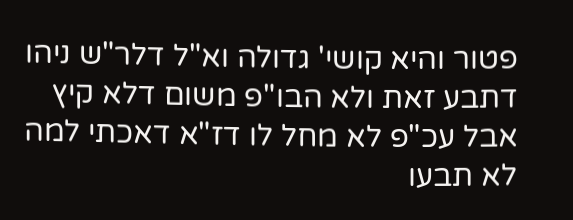פטור והיא קושי' גדולה וא"ל דלר"ש ניהו דתבע זאת ולא הבו"פ משום דלא קיץ אבל עכ"פ לא מחל לו דז"א דאכתי למה לא תבעו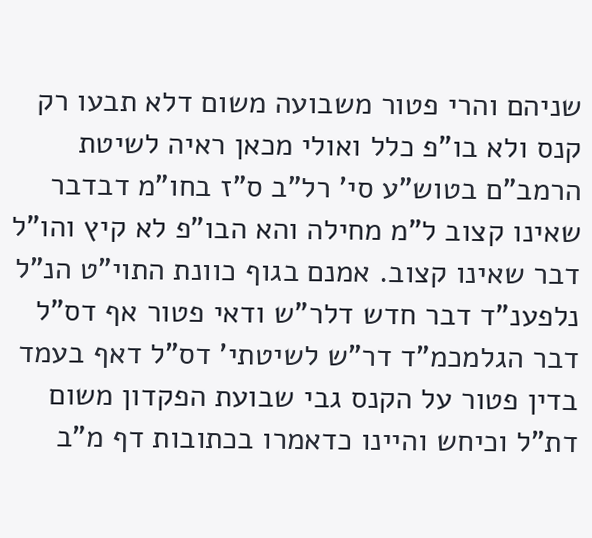שניהם והרי פטור משבועה משום דלא תבעו רק קנס ולא בו"פ כלל ואולי מכאן ראיה לשיטת הרמב"ם בטוש"ע סי' רל"ב ס"ז בחו"מ דבדבר שאינו קצוב ל"מ מחילה והא הבו"פ לא קיץ והו"ל דבר שאינו קצוב. אמנם בגוף כוונת התוי"ט הנ"ל נלפענ"ד דבר חדש דלר"ש ודאי פטור אף דס"ל דבר הגלמכמ"ד דר"ש לשיטתי' דס"ל דאף בעמד בדין פטור על הקנס גבי שבועת הפקדון משום דת"ל וכיחש והיינו כדאמרו בכתובות דף מ"ב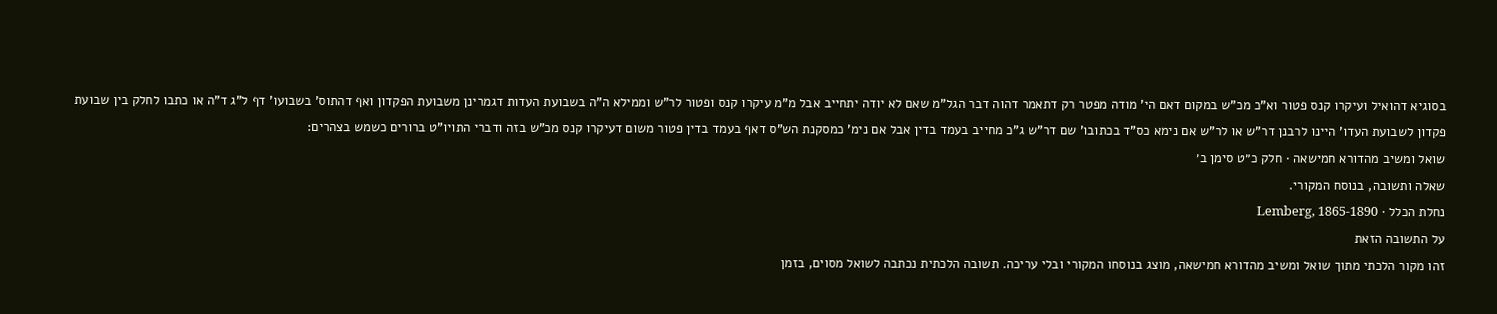בסוגיא דהואיל ועיקרו קנס פטור וא"כ מכ"ש במקום דאם הי' מודה מפטר רק דתאמר דהוה דבר הגל"מ שאם לא יודה יתחייב אבל מ"מ עיקרו קנס ופטור לר"ש וממילא ה"ה בשבועת העדות דגמרינן משבועת הפקדון ואף דהתוס' בשבועו' דף ל"ג ד"ה או כתבו לחלק בין שבועת פקדון לשבועת העדו' היינו לרבנן דר"ש או לר"ש אם נימא כס"ד בכתובו' שם דר"ש ג"כ מחייב בעמד בדין אבל אם נימ' כמסקנת הש"ס דאף בעמד בדין פטור משום דעיקרו קנס מכ"ש בזה ודברי התויו"ט ברורים כשמש בצהרים:
שואל ומשיב מהדורא חמישאה · חלק כ״ט סימן ב׳
שאלה ותשובה, בנוסח המקורי.
נחלת הכלל · Lemberg, 1865-1890
על התשובה הזאת
זהו מקור הלכתי מתוך שואל ומשיב מהדורא חמישאה, מוצג בנוסחו המקורי ובלי עריכה. תשובה הלכתית נכתבה לשואל מסוים, בזמן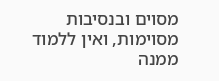מסוים ובנסיבות מסוימות, ואין ללמוד ממנה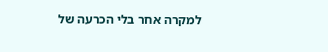למקרה אחר בלי הכרעה של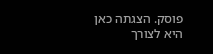פוסק. הצגתה כאן היא לצורך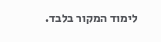לימוד המקור בלבד.